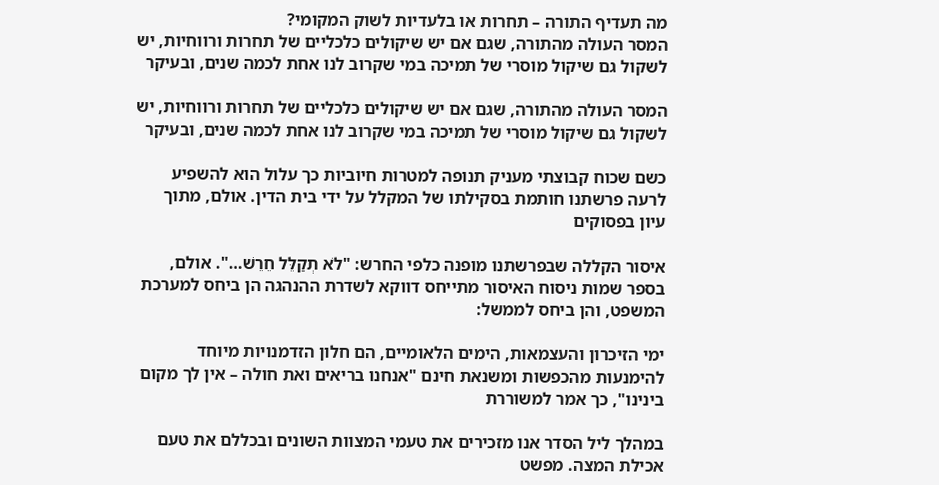מה תעדיף התורה – תחרות או בלעדיות לשוק המקומי?
המסר העולה מהתורה, שגם אם יש שיקולים כלכליים של תחרות ורווחיות, יש לשקול גם שיקול מוסרי של תמיכה במי שקרוב לנו אחת לכמה שנים, ובעיקר

המסר העולה מהתורה, שגם אם יש שיקולים כלכליים של תחרות ורווחיות, יש לשקול גם שיקול מוסרי של תמיכה במי שקרוב לנו אחת לכמה שנים, ובעיקר

כשם שכוח קבוצתי מעניק תנופה למטרות חיוביות כך עלול הוא להשפיע לרעה פרשתנו חותמת בסקילתו של המקלל על ידי בית הדין. אולם, מתוך עיון בפסוקים

איסור הקללה שבפרשתנו מופנה כלפי החרש: "לֹא תְקַלֵּל חֵרֵשׁ…". אולם, בספר שמות ניסוח האיסור מתייחס דווקא לשדרת ההנהגה הן ביחס למערכת המשפט, והן ביחס לממשל:

ימי הזיכרון והעצמאות, הימים הלאומיים, הם חלון הזדמנויות מיוחד להימנעות מהכפשות ומשנאת חינם "אנחנו בריאים ואת חולה – אין לך מקום בינינו", כך אמר למשוררת

במהלך ליל הסדר אנו מזכירים את טעמי המצוות השונים ובכללם את טעם אכילת המצה. מפשט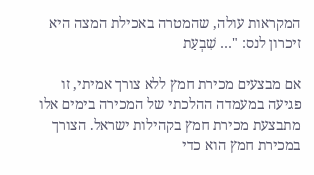המקראות עולה, שהמטרה באכילת המצה היא זיכרון לנס: "… שִׁבְעַת

אם מבצעים מכירת חמץ ללא צורך אמיתי, זו פגיעה במעמדה ההלכתי של המכירה בימים אלו מתבצעת מכירת חמץ בקהילות ישראל. הצורך במכירת חמץ הוא כדי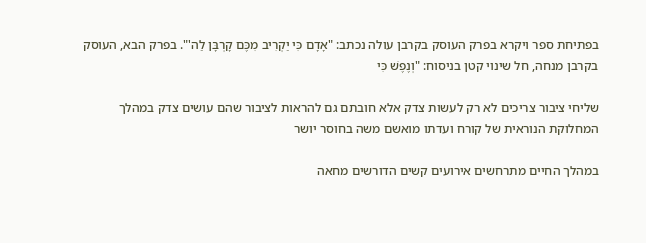בפתיחת ספר ויקרא בפרק העוסק בקרבן עולה נכתב: "אָדָם כִּי יַקְרִיב מִכֶּם קָרְבָּן לַה'". בפרק הבא, העוסק בקרבן מנחה, חל שינוי קטן בניסוח: "וְנֶפֶשׁ כִּי

שליחי ציבור צריכים לא רק לעשות צדק אלא חובתם גם להראות לציבור שהם עושים צדק במהלך המחלוקת הנוראית של קורח ועדתו מואשם משה בחוסר יושר

במהלך החיים מתרחשים אירועים קשים הדורשים מחאה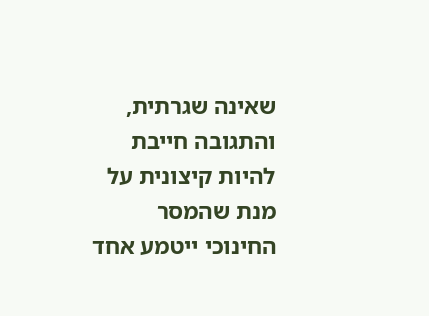שאינה שגרתית, והתגובה חייבת להיות קיצונית על מנת שהמסר החינוכי ייטמע אחד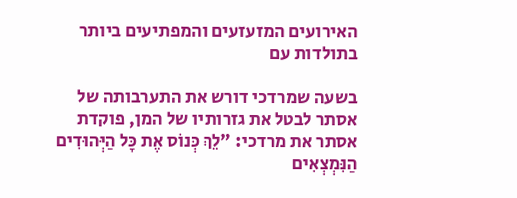האירועים המזעזעים והמפתיעים ביותר בתולדות עם

בשעה שמרדכי דורש את התערבותה של אסתר לבטל את גזרותיו של המן, פוקדת אסתר את מרדכי: "לֵךְ כְּנוֹס אֶת כָּל הַיְּהוּדִים הַנִּמְצְאִים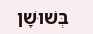בְּשׁוּשָׁן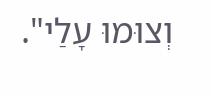וְצוּמוּ עָלַי".